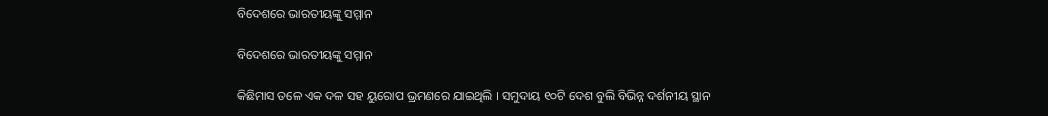ବିଦେଶରେ ଭାରତୀୟଙ୍କୁ ସମ୍ମାନ

ବିଦେଶରେ ଭାରତୀୟଙ୍କୁ ସମ୍ମାନ

କିଛିମାସ ତଳେ ଏକ ଦଳ ସହ ୟୁରୋପ ଭ୍ରମଣରେ ଯାଇଥିଲି । ସମୁଦାୟ ୧୦ଟି ଦେଶ ବୁଲି ବିଭିନ୍ନ ଦର୍ଶନୀୟ ସ୍ଥାନ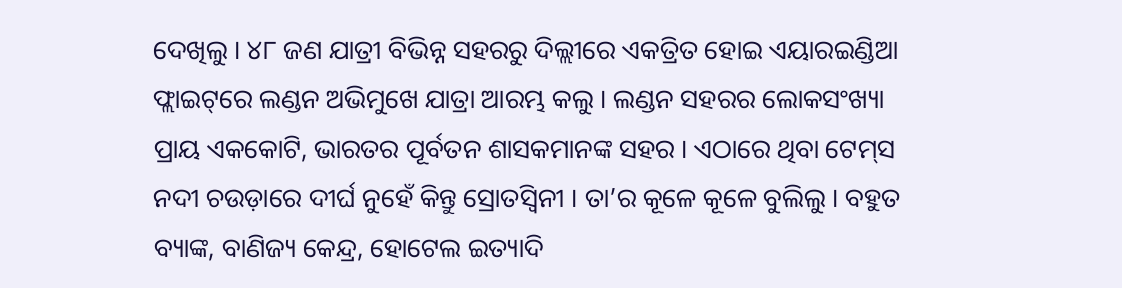ଦେଖିଲୁ । ୪୮ ଜଣ ଯାତ୍ରୀ ବିଭିନ୍ନ ସହରରୁ ଦିଲ୍ଲୀରେ ଏକତ୍ରିତ ହୋଇ ଏୟାରଇଣ୍ଡିଆ ଫ୍ଲାଇଟ୍‌ରେ ଲଣ୍ଡନ ଅଭିମୁଖେ ଯାତ୍ରା ଆରମ୍ଭ କଲୁ । ଲଣ୍ଡନ ସହରର ଲୋକସଂଖ୍ୟା ପ୍ରାୟ ଏକକୋଟି, ଭାରତର ପୂର୍ବତନ ଶାସକମାନଙ୍କ ସହର । ଏଠାରେ ଥିବା ଟେମ୍‌ସ ନଦୀ ଚଉଡ଼ାରେ ଦୀର୍ଘ ନୁହେଁ କିନ୍ତୁ ସ୍ରୋତସ୍ୱିନୀ । ତା’ର କୂଳେ କୂଳେ ବୁଲିଲୁ । ବହୁତ ବ୍ୟାଙ୍କ, ବାଣିଜ୍ୟ କେନ୍ଦ୍ର, ହୋଟେଲ ଇତ୍ୟାଦି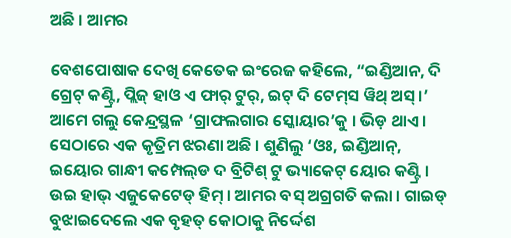ଅଛି । ଆମର

ବେଶପୋଷାକ ଦେଖି କେତେକ ଇଂରେଜ କହିଲେ, “ଇଣ୍ଡିଆନ, ଦି ଗ୍ରେଟ୍ କଣ୍ଟ୍ରି, ପ୍ଲିଜ୍ ହାଓ ଏ ଫାର୍ ଟୁର୍, ଇଟ୍ ଦି ଟେମ୍‌ସ ୱିଥ୍ ଅସ୍ ।’ ଆମେ ଗଲୁ କେନ୍ଦ୍ରସ୍ଥଳ ‘ଗ୍ରାଫଲଗାର ସ୍କୋୟାର’କୁ । ଭିଡ଼ ଥାଏ । ସେଠାରେ ଏକ କୃତ୍ରିମ ଝରଣା ଅଛି । ଶୁଣିଲୁ ‘ଓଃ, ଇଣ୍ଡିଆନ୍, ଇୟୋର ଗାନ୍ଧୀ କମ୍ପେଲ୍‌ଡ ଦ ବ୍ରିଟିଶ୍ ଟୁ ଭ୍ୟାକେଟ୍ ୟୋର କଣ୍ଟ୍ରି । ଉଇ ହାଭ୍ ଏଜୁକେଟେଡ୍ ହିମ୍ । ଆମର ବସ୍ ଅଗ୍ରଗତି କଲା । ଗାଇଡ୍ ବୁଝାଇଦେଲେ ଏକ ବୃହତ୍ କୋଠାକୁ ନିର୍ଦ୍ଦେଶ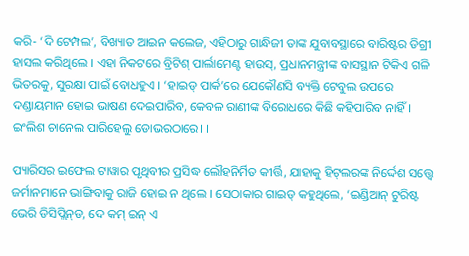କରି- ‘ଦି ଟେମ୍ପଲ’, ବିଖ୍ୟାତ ଆଇନ କଲେଜ, ଏହିଠାରୁ ଗାନ୍ଧିଜୀ ତାଙ୍କ ଯୁବାବସ୍ଥାରେ ବାରିଷ୍ଟର ଡିଗ୍ରୀ ହାସଲ କରିଥିଲେ । ଏହା ନିକଟରେ ବ୍ରିଟିଶ୍ ପାର୍ଲାମେଣ୍ଟ ହାଉସ୍, ପ୍ରଧାନମନ୍ତ୍ରୀଙ୍କ ବାସସ୍ଥାନ ଟିକିଏ ଗଳି ଭିତରକୁ, ସୁରକ୍ଷା ପାଇଁ ବୋଧହୁଏ । ‘ହାଇଡ୍ ପାର୍କ’ରେ ଯେକୌଣସି ବ୍ୟକ୍ତି ଟେବୁଲ ଉପରେ ଦଣ୍ଡାୟମାନ ହୋଇ ଭାଷଣ ଦେଇପାରିବ, କେବଳ ରାଣୀଙ୍କ ବିରୋଧରେ କିଛି କହିପାରିବ ନାହିଁ । ଇଂଲିଶ ଚାନେଲ ପାରିହେଲୁ ଡୋଭରଠାରେ। ।

ପ୍ୟାରିସର ଇଫେଲ ଟାୱାର ପୃଥିବୀର ପ୍ରସିଦ୍ଧ ଲୌହନିର୍ମିତ କୀର୍ତ୍ତି, ଯାହାକୁ ହିଟ୍‌ଲରଙ୍କ ନିର୍ଦ୍ଦେଶ ସତ୍ତ୍ୱେ ଜର୍ମାନମାନେ ଭାଙ୍ଗିବାକୁ ରାଜି ହୋଇ ନ ଥିଲେ । ସେଠାକାର ଗାଇଡ୍ କହୁଥିଲେ, ‘ଇଣ୍ଡିଆନ୍ ଟୁରିଷ୍ଟ ଭେରି ଡିସିପ୍ଲିନ୍‌ଡ, ଦେ କମ୍ ଇନ୍ ଏ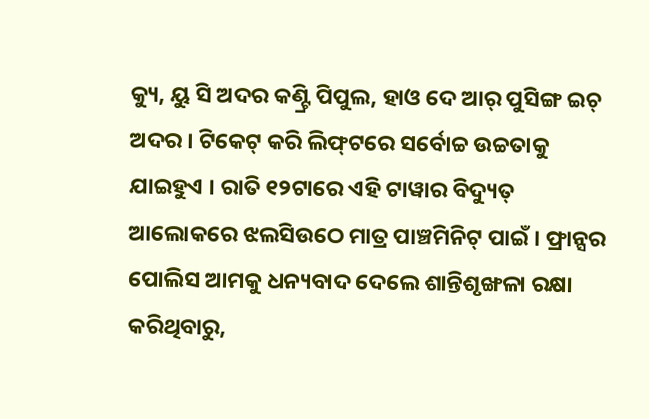କ୍ୟୁ, ୟୁ ସି ଅଦର କଣ୍ଟ୍ରି ପିପୁଲ, ହାଓ ଦେ ଆର୍ ପୁସିଙ୍ଗ ଇଚ୍ ଅଦର । ଟିକେଟ୍ କରି ଲିଫ୍‌ଟରେ ସର୍ବୋଚ୍ଚ ଉଚ୍ଚତାକୁ ଯାଇହୁଏ । ରାତି ୧୨ଟାରେ ଏହି ଟାୱାର ବିଦ୍ୟୁତ୍ ଆଲୋକରେ ଝଲସିଉଠେ ମାତ୍ର ପାଞ୍ଚମିନିଟ୍ ପାଇଁ । ଫ୍ରାନ୍ସର ପୋଲିସ ଆମକୁ ଧନ୍ୟବାଦ ଦେଲେ ଶାନ୍ତିଶୃଙ୍ଖଳା ରକ୍ଷା କରିଥିବାରୁ,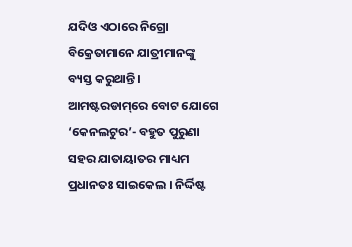ଯଦିଓ ଏଠାରେ ନିଗ୍ରୋ ବିକ୍ରେତାମାନେ ଯାତ୍ରୀମାନଙ୍କୁ ବ୍ୟସ୍ତ କରୁଥାନ୍ତି । ଆମଷ୍ଟରଡାମ୍‌ରେ ବୋଟ ଯୋଗେ ‘କେନଲଟୁର’- ବହୁତ ପୁରୁଣା ସହର ଯାତାୟାତର ମାଧ୍ୟମ ପ୍ରଧାନତଃ ସାଇକେଲ । ନିର୍ଦ୍ଦିଷ୍ଟ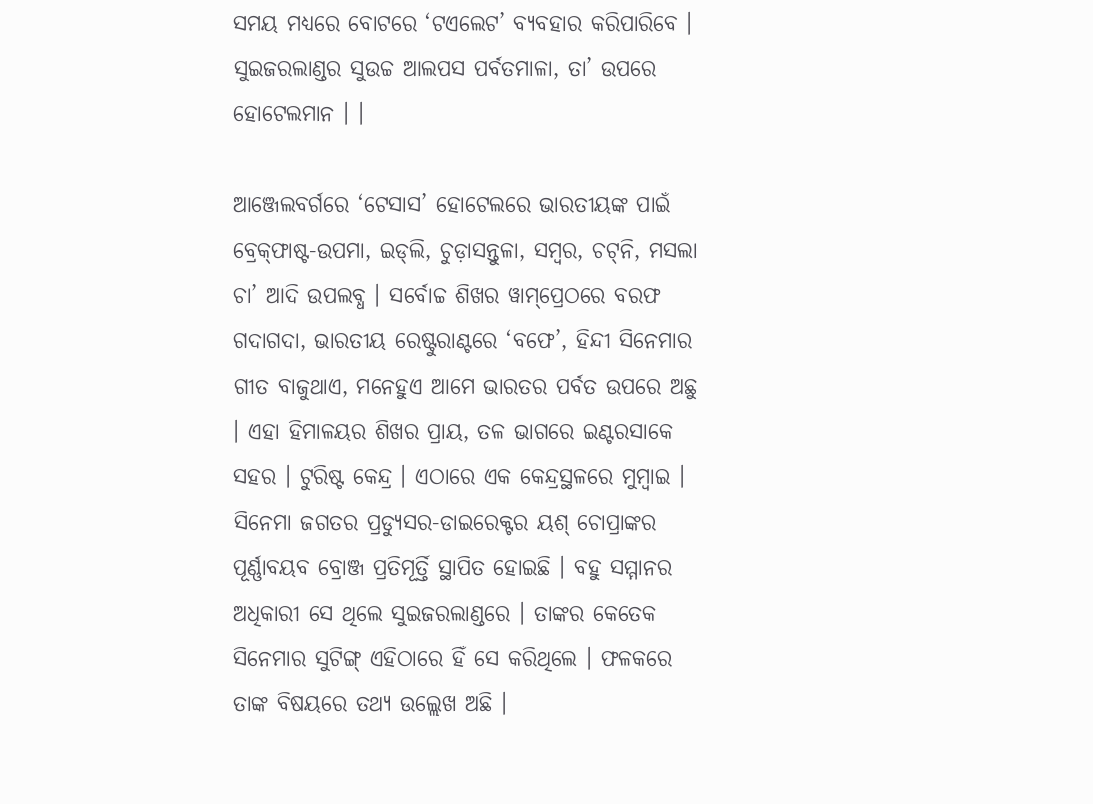ସମୟ ମଧ୍ୟରେ ବୋଟରେ ‘ଟଏଲେଟ’ ବ୍ୟବହାର କରିପାରିବେ । ସୁଇଜରଲାଣ୍ଡର ସୁଉଚ୍ଚ ଆଲପସ ପର୍ବତମାଳା, ତା’ ଉପରେ ହୋଟେଲମାନ । ।

ଆଞ୍ଜେଲବର୍ଗରେ ‘ଟେସାସ’ ହୋଟେଲରେ ଭାରତୀୟଙ୍କ ପାଇଁ ବ୍ରେକ୍‌ଫାଷ୍ଟ-ଉପମା, ଇଡ୍‌ଲି, ଚୁଡ଼ାସନ୍ତୁଳା, ସମ୍ବର, ଚଟ୍‌ନି, ମସଲା ଚା’ ଆଦି ଉପଲବ୍ଧ । ସର୍ବୋଚ୍ଚ ଶିଖର ୱାମ୍‌ପ୍ରେଠରେ ବରଫ ଗଦାଗଦା, ଭାରତୀୟ ରେଷ୍ଟୁରାଣ୍ଟରେ ‘ବଫେ’, ହିନ୍ଦୀ ସିନେମାର ଗୀତ ବାଜୁଥାଏ, ମନେହୁଏ ଆମେ ଭାରତର ପର୍ବତ ଉପରେ ଅଛୁ । ଏହା ହିମାଳୟର ଶିଖର ପ୍ରାୟ, ତଳ ଭାଗରେ ଇଣ୍ଟରସାକେ ସହର । ଟୁରିଷ୍ଟ କେନ୍ଦ୍ର । ଏଠାରେ ଏକ କେନ୍ଦ୍ରସ୍ଥଳରେ ମୁମ୍ବାଇ । ସିନେମା ଜଗତର ପ୍ରଡ୍ୟୁସର-ଡାଇରେକ୍ଟର ୟଶ୍ ଚୋପ୍ରାଙ୍କର ପୂର୍ଣ୍ଣାବୟବ ବ୍ରୋଞ୍ଜ ପ୍ରତିମୂର୍ତ୍ତି ସ୍ଥାପିତ ହୋଇଛି । ବହୁ ସମ୍ମାନର ଅଧିକାରୀ ସେ ଥିଲେ ସୁଇଜରଲାଣ୍ଡରେ । ତାଙ୍କର କେତେକ ସିନେମାର ସୁଟିଙ୍ଗ୍ ଏହିଠାରେ ହିଁ ସେ କରିଥିଲେ । ଫଳକରେ ତାଙ୍କ ବିଷୟରେ ତଥ୍ୟ ଉଲ୍ଲେଖ ଅଛି ।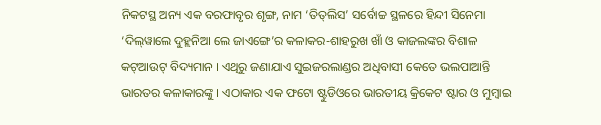ନିକଟସ୍ଥ ଅନ୍ୟ ଏକ ବରଫାବୃର ଶୃଙ୍ଗ, ନାମ ‘ତିତ୍‌ଲିସ’ ସର୍ବୋଚ୍ଚ ସ୍ଥଳରେ ହିନ୍ଦୀ ସିନେମା ‘ଦିଲ୍‌ୱାଲେ ଦୁହ୍ଲନିଆ ଲେ ଜାଏଙ୍ଗେ’ର କଳାକର-ଶାହରୁଖ ଖାଁ ଓ କାଜଲଙ୍କର ବିଶାଳ କଟ୍‌ଆଉଟ୍ ବିଦ୍ୟମାନ । ଏଥିରୁ ଜଣାଯାଏ ସୁଇଜରଲାଣ୍ଡର ଅଧିବାସୀ କେତେ ଭଲପାଆନ୍ତି ଭାରତର କଳାକାରଙ୍କୁ । ଏଠାକାର ଏକ ଫଟୋ ଷ୍ଟୁଡିଓରେ ଭାରତୀୟ କ୍ରିକେଟ ଷ୍ଟାର ଓ ମୁମ୍ବାଇ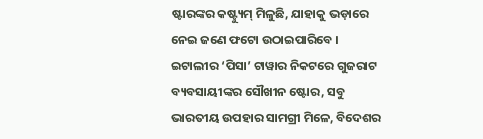ଷ୍ଟାରଙ୍କର କଷ୍ଟ୍ୟୁମ୍ ମିଳୁଛି, ଯାହାକୁ ଭଡ଼ାରେ ନେଇ ଜଣେ ଫଟୋ ଉଠାଇପାରିବେ । ଇଟାଲୀର ‘ପିସା’ ଟାୱାର ନିକଟରେ ଗୁଜରାଟ ବ୍ୟବସାୟୀଙ୍କର ସୌଖୀନ ଷ୍ଟୋର, ସବୁ ଭାରତୀୟ ଉପହାର ସାମଗ୍ରୀ ମିଳେ, ବିଦେଶର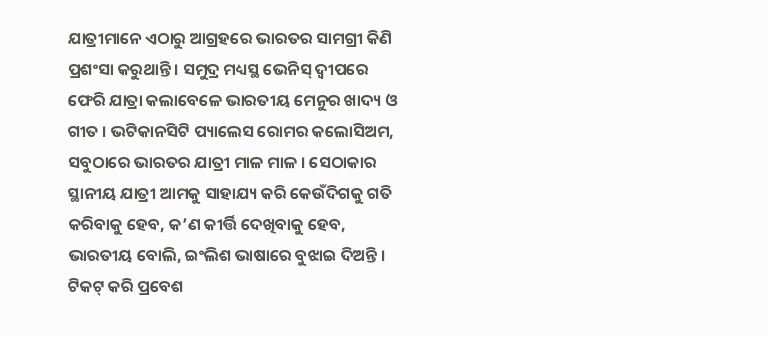ଯାତ୍ରୀମାନେ ଏଠାରୁ ଆଗ୍ରହରେ ଭାରତର ସାମଗ୍ରୀ କିଣି ପ୍ରଶଂସା କରୁଥାନ୍ତି । ସମୁଦ୍ର ମଧ୍ୟସ୍ଥ ଭେନିସ୍‌ ଦ୍ୱୀପରେ ଫେରି ଯାତ୍ରା କଲାବେଳେ ଭାରତୀୟ ମେନୁର ଖାଦ୍ୟ ଓ ଗୀତ । ଭଟିକାନସିଟି ପ୍ୟାଲେସ ରୋମର କଲୋସିଅମ, ସବୁଠାରେ ଭାରତର ଯାତ୍ରୀ ମାଳ ମାଳ । ସେଠାକାର ସ୍ଥାନୀୟ ଯାତ୍ରୀ ଆମକୁ ସାହାଯ୍ୟ କରି କେଉଁଦିଗକୁ ଗତି କରିବାକୁ ହେବ, କ’ଣ କୀର୍ତ୍ତି ଦେଖିବାକୁ ହେବ, ଭାରତୀୟ ବୋଲି, ଇଂଲିଶ ଭାଷାରେ ବୁଝାଇ ଦିଅନ୍ତି । ଟିକଟ୍ କରି ପ୍ରବେଶ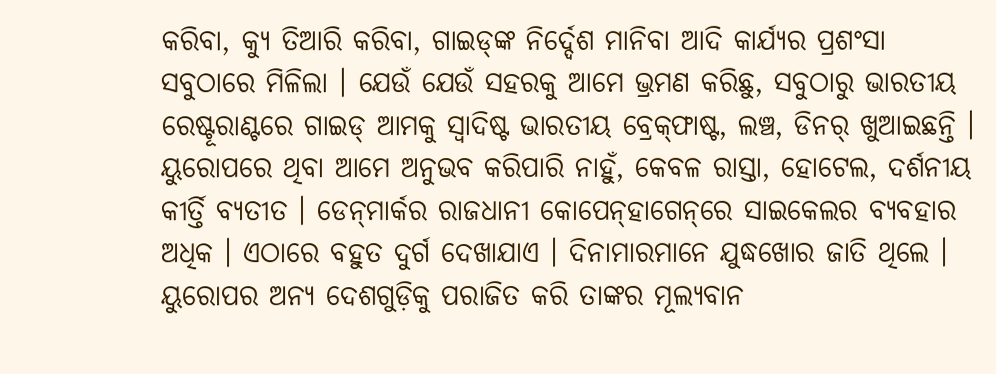କରିବା, କ୍ୟୁ ତିଆରି କରିବା, ଗାଇଡ୍‌ଙ୍କ ନିର୍ଦ୍ଦେଶ ମାନିବା ଆଦି କାର୍ଯ୍ୟର ପ୍ରଶଂସା ସବୁଠାରେ ମିଳିଲା । ଯେଉଁ ଯେଉଁ ସହରକୁ ଆମେ ଭ୍ରମଣ କରିଛୁ, ସବୁଠାରୁ ଭାରତୀୟ ରେଷ୍ଟୂରାଣ୍ଟରେ ଗାଇଡ୍ ଆମକୁ ସ୍ୱାଦିଷ୍ଟ ଭାରତୀୟ ବ୍ରେକ୍‌ଫାଷ୍ଟ, ଲଞ୍ଚ, ଡିନର୍ ଖୁଆଇଛନ୍ତି । ୟୁରୋପରେ ଥିବା ଆମେ ଅନୁଭବ କରିପାରି ନାହୁଁ, କେବଳ ରାସ୍ତା, ହୋଟେଲ, ଦର୍ଶନୀୟ କୀର୍ତ୍ତି ବ୍ୟତୀତ । ଡେନ୍‌ମାର୍କର ରାଜଧାନୀ କୋପେନ୍‌ହାଗେନ୍‌ରେ ସାଇକେଲର ବ୍ୟବହାର ଅଧିକ । ଏଠାରେ ବହୁତ ଦୁର୍ଗ ଦେଖାଯାଏ । ଦିନାମାରମାନେ ଯୁଦ୍ଧଖୋର ଜାତି ଥିଲେ । ୟୁରୋପର ଅନ୍ୟ ଦେଶଗୁଡ଼ିକୁ ପରାଜିତ କରି ତାଙ୍କର ମୂଲ୍ୟବାନ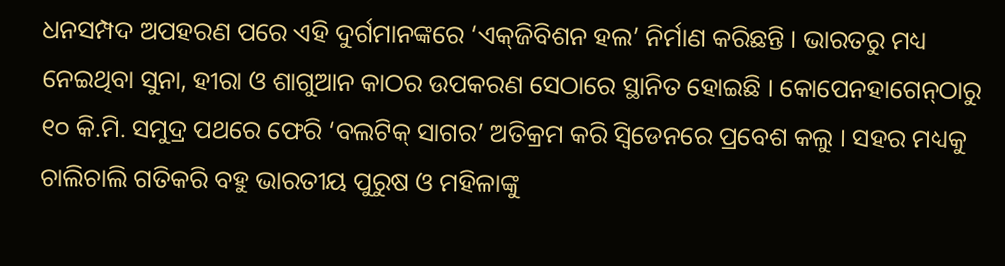ଧନସମ୍ପଦ ଅପହରଣ ପରେ ଏହି ଦୁର୍ଗମାନଙ୍କରେ ‘ଏକ୍‌ଜିବିଶନ ହଲ’ ନିର୍ମାଣ କରିଛନ୍ତି । ଭାରତରୁ ମଧ୍ୟ ନେଇଥିବା ସୁନା, ହୀରା ଓ ଶାଗୁଆନ କାଠର ଉପକରଣ ସେଠାରେ ସ୍ଥାନିତ ହୋଇଛି । କୋପେନହାଗେନ୍‌ଠାରୁ ୧୦ କି.ମି. ସମୁଦ୍ର ପଥରେ ଫେରି ‘ବଲଟିକ୍ ସାଗର’ ଅତିକ୍ରମ କରି ସ୍ୱିଡେନରେ ପ୍ରବେଶ କଲୁ । ସହର ମଧ୍ୟକୁ ଚାଲିଚାଲି ଗତିକରି ବହୁ ଭାରତୀୟ ପୁରୁଷ ଓ ମହିଳାଙ୍କୁ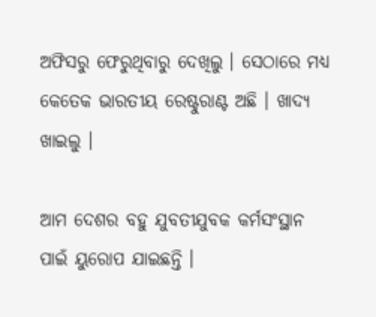ଅଫିସରୁ ଫେରୁଥିବାରୁ ଦେଖିଲୁ । ସେଠାରେ ମଧ୍ୟ କେତେକ ଭାରତୀୟ ରେଷ୍ଟୁରାଣ୍ଟ ଅଛି । ଖାଦ୍ୟ ଖାଇଲୁ ।

ଆମ ଦେଶର ବହୁ ଯୁବତୀଯୁବକ କର୍ମସଂସ୍ଥାନ ପାଇଁ ୟୁରୋପ ଯାଇଛନ୍ତି ।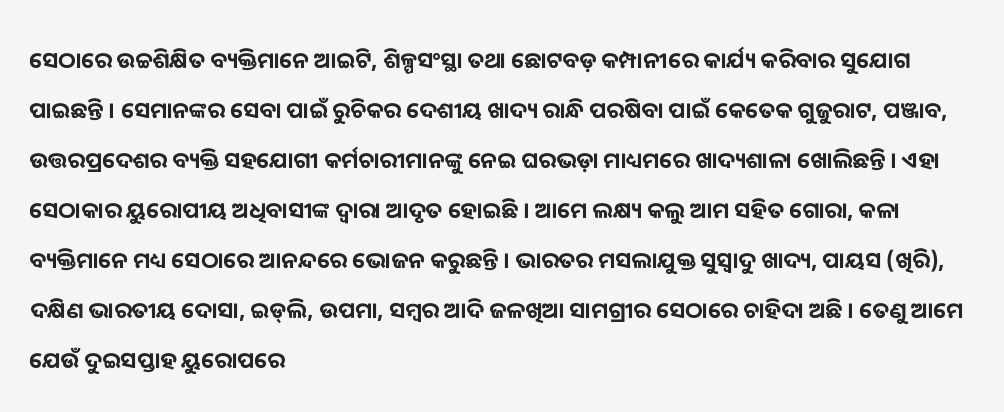ସେଠାରେ ଉଚ୍ଚଶିକ୍ଷିତ ବ୍ୟକ୍ତିମାନେ ଆଇଟି, ଶିଳ୍ପସଂସ୍ଥା ତଥା ଛୋଟବଡ଼ କମ୍ପାନୀରେ କାର୍ଯ୍ୟ କରିବାର ସୁଯୋଗ ପାଇଛନ୍ତି । ସେମାନଙ୍କର ସେବା ପାଇଁ ରୁଚିକର ଦେଶୀୟ ଖାଦ୍ୟ ରାନ୍ଧି ପରଷିବା ପାଇଁ କେତେକ ଗୁଜୁରାଟ, ପଞ୍ଜାବ, ଉତ୍ତରପ୍ରଦେଶର ବ୍ୟକ୍ତି ସହଯୋଗୀ କର୍ମଚାରୀମାନଙ୍କୁ ନେଇ ଘରଭଡ଼ା ମାଧ୍ୟମରେ ଖାଦ୍ୟଶାଳା ଖୋଲିଛନ୍ତି । ଏହା ସେଠାକାର ୟୁରୋପୀୟ ଅଧିବାସୀଙ୍କ ଦ୍ୱାରା ଆଦୃତ ହୋଇଛି । ଆମେ ଲକ୍ଷ୍ୟ କଲୁ ଆମ ସହିତ ଗୋରା, କଳା ବ୍ୟକ୍ତିମାନେ ମଧ୍ୟ ସେଠାରେ ଆନନ୍ଦରେ ଭୋଜନ କରୁଛନ୍ତି । ଭାରତର ମସଲାଯୁକ୍ତ ସୁସ୍ୱାଦୁ ଖାଦ୍ୟ, ପାୟସ (ଖିରି), ଦକ୍ଷିଣ ଭାରତୀୟ ଦୋସା, ଇଡ୍‌ଲି, ଉପମା, ସମ୍ବର ଆଦି ଜଳଖିଆ ସାମଗ୍ରୀର ସେଠାରେ ଚାହିଦା ଅଛି । ତେଣୁ ଆମେ ଯେଉଁ ଦୁଇସପ୍ତାହ ୟୁରୋପରେ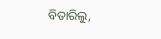ବିତାରିଲୁ,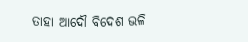ତାହା ଆଦୌ ବିଦେଶ ଭଳି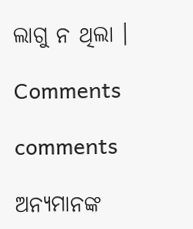ଲାଗୁ ନ ଥିଲା ।

Comments

comments

ଅନ୍ୟମାନଙ୍କ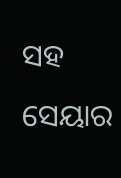ସହ ସେୟାର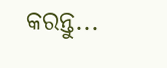କରନ୍ତୁ...